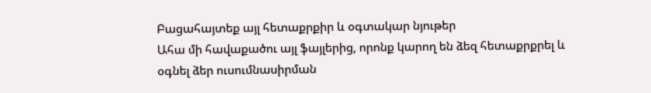Բացահայտեք այլ հետաքրքիր և օգտակար նյութեր
Ահա մի հավաքածու այլ ֆայլերից, որոնք կարող են ձեզ հետաքրքրել և օգնել ձեր ուսումնասիրման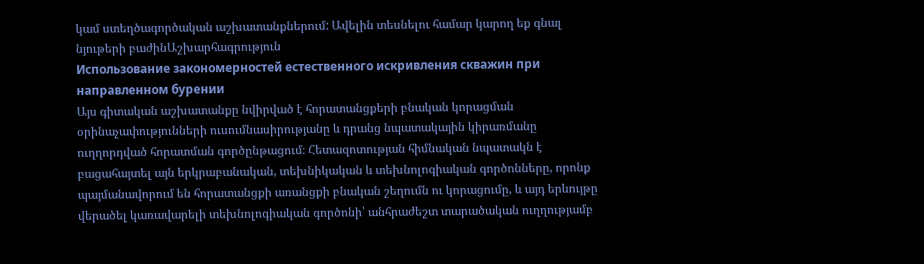կամ ստեղծագործական աշխատանքներում: Ավելին տեսնելու համար կարող եք գնալ նյութերի բաժինԱշխարհագրություն
Использование закономерностей естественного искривления скважин при направленном бурении
Այս գիտական աշխատանքը նվիրված է հորատանցքերի բնական կորացման օրինաչափությունների ուսումնասիրությանը և դրանց նպատակային կիրառմանը ուղղորդված հորատման գործընթացում։ Հետազոտության հիմնական նպատակն է բացահայտել այն երկրաբանական, տեխնիկական և տեխնոլոգիական գործոնները, որոնք պայմանավորում են հորատանցքի առանցքի բնական շեղումն ու կորացումը, և այդ երևույթը վերածել կառավարելի տեխնոլոգիական գործոնի՝ անհրաժեշտ տարածական ուղղությամբ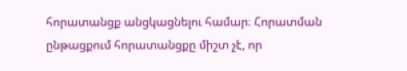հորատանցք անցկացնելու համար։ Հորատման ընթացքում հորատանցքը միշտ չէ, որ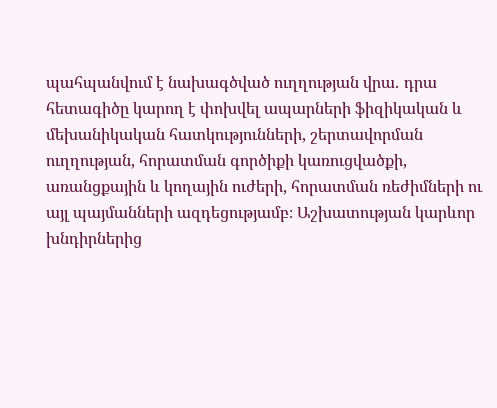պահպանվում է նախագծված ուղղության վրա․ դրա հետագիծը կարող է փոխվել ապարների ֆիզիկական և մեխանիկական հատկությունների, շերտավորման ուղղության, հորատման գործիքի կառուցվածքի, առանցքային և կողային ուժերի, հորատման ռեժիմների ու այլ պայմանների ազդեցությամբ։ Աշխատության կարևոր խնդիրներից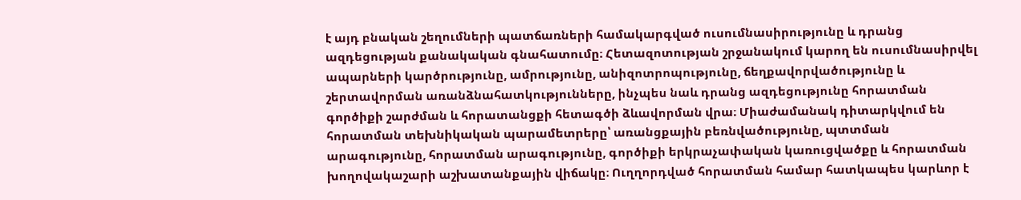է այդ բնական շեղումների պատճառների համակարգված ուսումնասիրությունը և դրանց ազդեցության քանակական գնահատումը։ Հետազոտության շրջանակում կարող են ուսումնասիրվել ապարների կարծրությունը, ամրությունը, անիզոտրոպությունը, ճեղքավորվածությունը և շերտավորման առանձնահատկությունները, ինչպես նաև դրանց ազդեցությունը հորատման գործիքի շարժման և հորատանցքի հետագծի ձևավորման վրա։ Միաժամանակ դիտարկվում են հորատման տեխնիկական պարամետրերը՝ առանցքային բեռնվածությունը, պտտման արագությունը, հորատման արագությունը, գործիքի երկրաչափական կառուցվածքը և հորատման խողովակաշարի աշխատանքային վիճակը։ Ուղղորդված հորատման համար հատկապես կարևոր է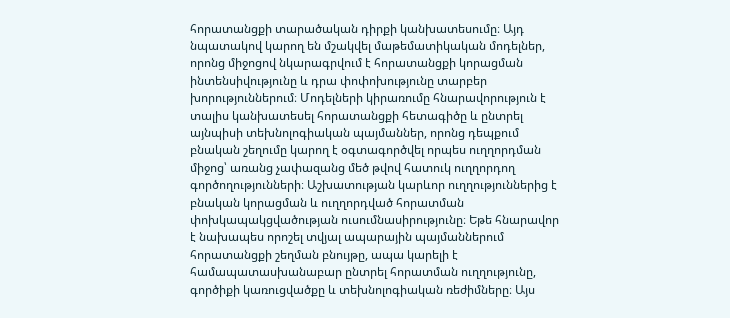հորատանցքի տարածական դիրքի կանխատեսումը։ Այդ նպատակով կարող են մշակվել մաթեմատիկական մոդելներ, որոնց միջոցով նկարագրվում է հորատանցքի կորացման ինտենսիվությունը և դրա փոփոխությունը տարբեր խորություններում։ Մոդելների կիրառումը հնարավորություն է տալիս կանխատեսել հորատանցքի հետագիծը և ընտրել այնպիսի տեխնոլոգիական պայմաններ, որոնց դեպքում բնական շեղումը կարող է օգտագործվել որպես ուղղորդման միջոց՝ առանց չափազանց մեծ թվով հատուկ ուղղորդող գործողությունների։ Աշխատության կարևոր ուղղություններից է բնական կորացման և ուղղորդված հորատման փոխկապակցվածության ուսումնասիրությունը։ Եթե հնարավոր է նախապես որոշել տվյալ ապարային պայմաններում հորատանցքի շեղման բնույթը, ապա կարելի է համապատասխանաբար ընտրել հորատման ուղղությունը, գործիքի կառուցվածքը և տեխնոլոգիական ռեժիմները։ Այս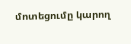մոտեցումը կարող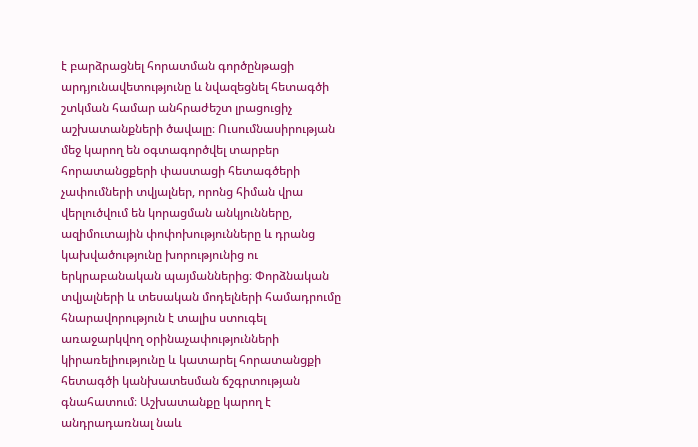է բարձրացնել հորատման գործընթացի արդյունավետությունը և նվազեցնել հետագծի շտկման համար անհրաժեշտ լրացուցիչ աշխատանքների ծավալը։ Ուսումնասիրության մեջ կարող են օգտագործվել տարբեր հորատանցքերի փաստացի հետագծերի չափումների տվյալներ, որոնց հիման վրա վերլուծվում են կորացման անկյունները, ազիմուտային փոփոխությունները և դրանց կախվածությունը խորությունից ու երկրաբանական պայմաններից։ Փորձնական տվյալների և տեսական մոդելների համադրումը հնարավորություն է տալիս ստուգել առաջարկվող օրինաչափությունների կիրառելիությունը և կատարել հորատանցքի հետագծի կանխատեսման ճշգրտության գնահատում։ Աշխատանքը կարող է անդրադառնալ նաև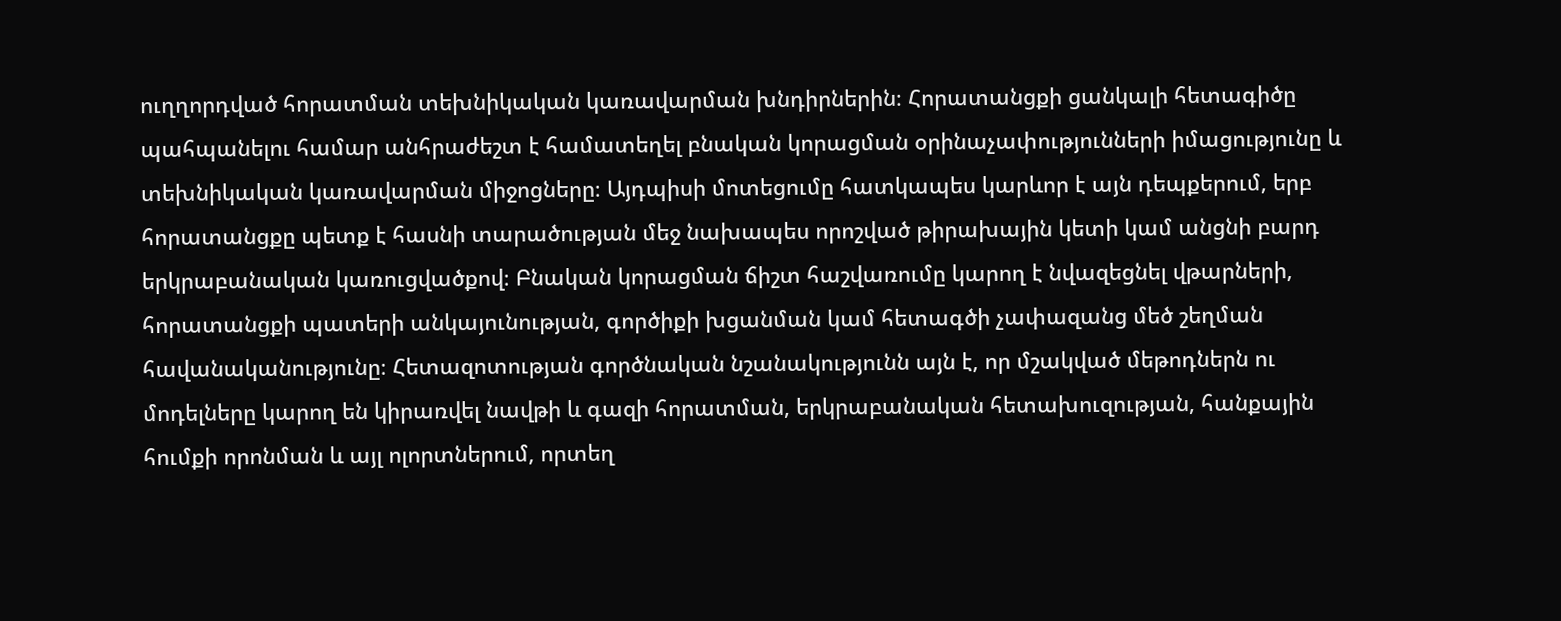ուղղորդված հորատման տեխնիկական կառավարման խնդիրներին։ Հորատանցքի ցանկալի հետագիծը պահպանելու համար անհրաժեշտ է համատեղել բնական կորացման օրինաչափությունների իմացությունը և տեխնիկական կառավարման միջոցները։ Այդպիսի մոտեցումը հատկապես կարևոր է այն դեպքերում, երբ հորատանցքը պետք է հասնի տարածության մեջ նախապես որոշված թիրախային կետի կամ անցնի բարդ երկրաբանական կառուցվածքով։ Բնական կորացման ճիշտ հաշվառումը կարող է նվազեցնել վթարների, հորատանցքի պատերի անկայունության, գործիքի խցանման կամ հետագծի չափազանց մեծ շեղման հավանականությունը։ Հետազոտության գործնական նշանակությունն այն է, որ մշակված մեթոդներն ու մոդելները կարող են կիրառվել նավթի և գազի հորատման, երկրաբանական հետախուզության, հանքային հումքի որոնման և այլ ոլորտներում, որտեղ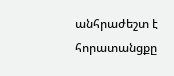անհրաժեշտ է հորատանցքը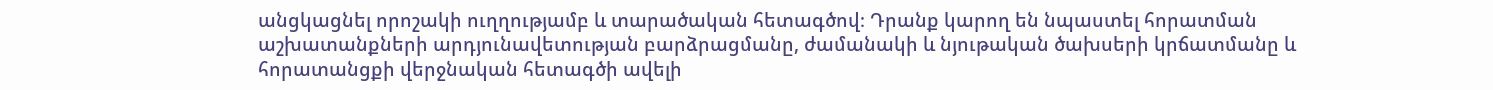անցկացնել որոշակի ուղղությամբ և տարածական հետագծով։ Դրանք կարող են նպաստել հորատման աշխատանքների արդյունավետության բարձրացմանը, ժամանակի և նյութական ծախսերի կրճատմանը և հորատանցքի վերջնական հետագծի ավելի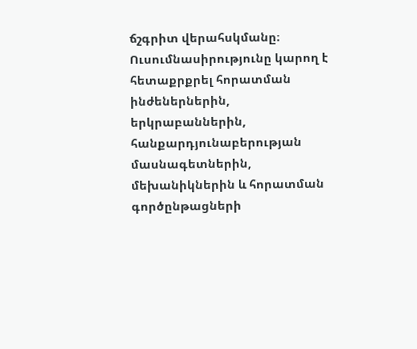ճշգրիտ վերահսկմանը։ Ուսումնասիրությունը կարող է հետաքրքրել հորատման ինժեներներին, երկրաբաններին, հանքարդյունաբերության մասնագետներին, մեխանիկներին և հորատման գործընթացների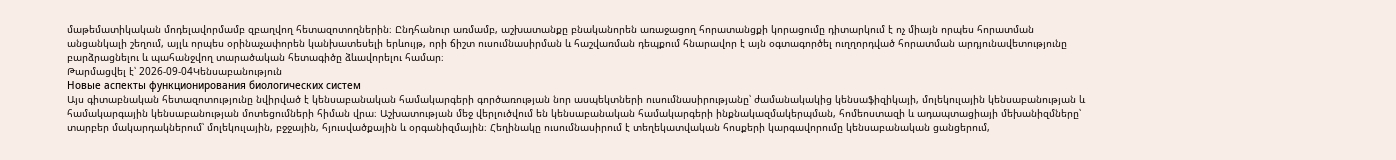մաթեմատիկական մոդելավորմամբ զբաղվող հետազոտողներին։ Ընդհանուր առմամբ, աշխատանքը բնականորեն առաջացող հորատանցքի կորացումը դիտարկում է ոչ միայն որպես հորատման անցանկալի շեղում, այլև որպես օրինաչափորեն կանխատեսելի երևույթ, որի ճիշտ ուսումնասիրման և հաշվառման դեպքում հնարավոր է այն օգտագործել ուղղորդված հորատման արդյունավետությունը բարձրացնելու և պահանջվող տարածական հետագիծը ձևավորելու համար։
Թարմացվել է՝ 2026-09-04Կենսաբանություն
Новые аспекты функционирования биологических систем
Այս գիտաբնական հետազոտությունը նվիրված է կենսաբանական համակարգերի գործառության նոր ասպեկտների ուսումնասիրությանը՝ ժամանակակից կենսաֆիզիկայի, մոլեկուլային կենսաբանության և համակարգային կենսաբանության մոտեցումների հիման վրա։ Աշխատության մեջ վերլուծվում են կենսաբանական համակարգերի ինքնակազմակերպման, հոմեոստազի և ադապտացիայի մեխանիզմները՝ տարբեր մակարդակներում՝ մոլեկուլային, բջջային, հյուսվածքային և օրգանիզմային։ Հեղինակը ուսումնասիրում է տեղեկատվական հոսքերի կարգավորումը կենսաբանական ցանցերում,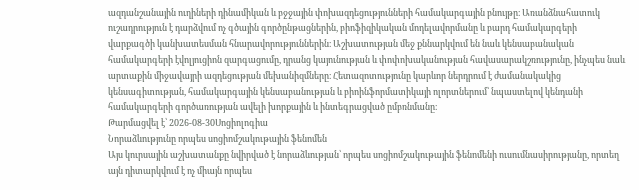ազդանշանային ուղիների դինամիկան և բջջային փոխազդեցությունների համակարգային բնույթը։ Առանձնահատուկ ուշադրություն է դարձվում ոչ գծային գործընթացներին, բիոֆիզիկական մոդելավորմանը և բարդ համակարգերի վարքագծի կանխատեսման հնարավորություններին։ Աշխատության մեջ քննարկվում են նաև կենսաբանական համակարգերի էվոլյուցիոն զարգացումը, դրանց կայունության և փոփոխականության հավասարակշռությունը, ինչպես նաև արտաքին միջավայրի ազդեցության մեխանիզմները։ Հետազոտությունը կարևոր ներդրում է ժամանակակից կենսագիտության, համակարգային կենսաբանության և բիոինֆորմատիկայի ոլորտներում՝ նպաստելով կենդանի համակարգերի գործառության ավելի խորքային և ինտեգրացված ըմբռնմանը։
Թարմացվել է՝ 2026-08-30Սոցիոլոգիա
Նորաձևությունը որպես սոցիոմշակութային ֆենոմեն
Այս կուրսային աշխատանքը նվիրված է նորաձևության՝ որպես սոցիոմշակութային ֆենոմենի ուսումնասիրությանը, որտեղ այն դիտարկվում է ոչ միայն որպես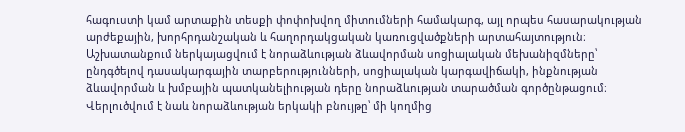հագուստի կամ արտաքին տեսքի փոփոխվող միտումների համակարգ, այլ որպես հասարակության արժեքային, խորհրդանշական և հաղորդակցական կառուցվածքների արտահայտություն։ Աշխատանքում ներկայացվում է նորաձևության ձևավորման սոցիալական մեխանիզմները՝ ընդգծելով դասակարգային տարբերությունների, սոցիալական կարգավիճակի, ինքնության ձևավորման և խմբային պատկանելիության դերը նորաձևության տարածման գործընթացում։ Վերլուծվում է նաև նորաձևության երկակի բնույթը՝ մի կողմից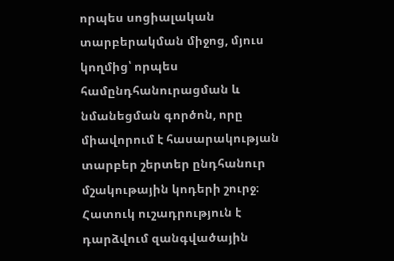որպես սոցիալական տարբերակման միջոց, մյուս կողմից՝ որպես համընդհանուրացման և նմանեցման գործոն, որը միավորում է հասարակության տարբեր շերտեր ընդհանուր մշակութային կոդերի շուրջ։ Հատուկ ուշադրություն է դարձվում զանգվածային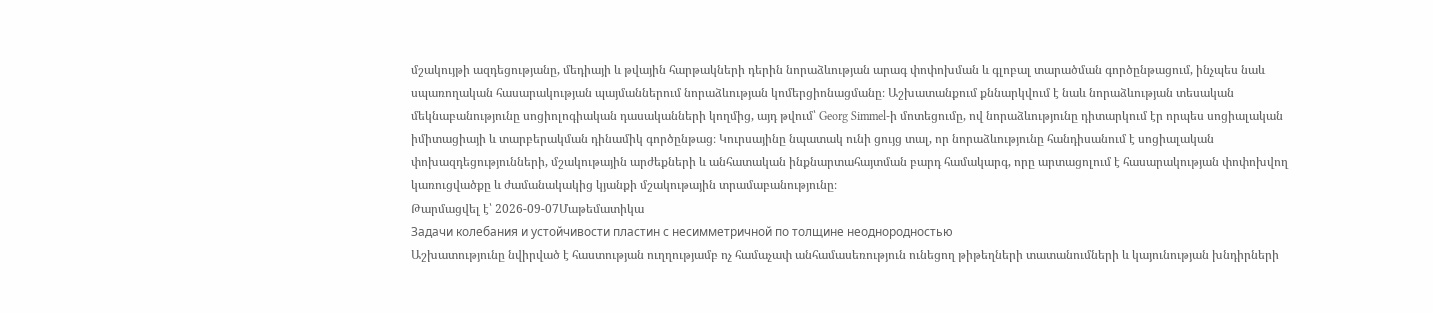մշակույթի ազդեցությանը, մեդիայի և թվային հարթակների դերին նորաձևության արագ փոփոխման և գլոբալ տարածման գործընթացում, ինչպես նաև սպառողական հասարակության պայմաններում նորաձևության կոմերցիոնացմանը։ Աշխատանքում քննարկվում է նաև նորաձևության տեսական մեկնաբանությունը սոցիոլոգիական դասականների կողմից, այդ թվում՝ Georg Simmel-ի մոտեցումը, ով նորաձևությունը դիտարկում էր որպես սոցիալական իմիտացիայի և տարբերակման դինամիկ գործընթաց։ Կուրսայինը նպատակ ունի ցույց տալ, որ նորաձևությունը հանդիսանում է սոցիալական փոխազդեցությունների, մշակութային արժեքների և անհատական ինքնարտահայտման բարդ համակարգ, որը արտացոլում է հասարակության փոփոխվող կառուցվածքը և ժամանակակից կյանքի մշակութային տրամաբանությունը։
Թարմացվել է՝ 2026-09-07Մաթեմատիկա
Задачи колебания и устойчивости пластин с несимметричной по толщине неоднородностью
Աշխատությունը նվիրված է հաստության ուղղությամբ ոչ համաչափ անհամասեռություն ունեցող թիթեղների տատանումների և կայունության խնդիրների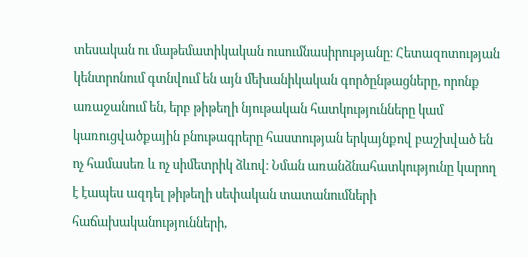տեսական ու մաթեմատիկական ուսումնասիրությանը։ Հետազոտության կենտրոնում գտնվում են այն մեխանիկական գործընթացները, որոնք առաջանում են, երբ թիթեղի նյութական հատկությունները կամ կառուցվածքային բնութագրերը հաստության երկայնքով բաշխված են ոչ համասեռ և ոչ սիմետրիկ ձևով։ Նման առանձնահատկությունը կարող է էապես ազդել թիթեղի սեփական տատանումների հաճախականությունների,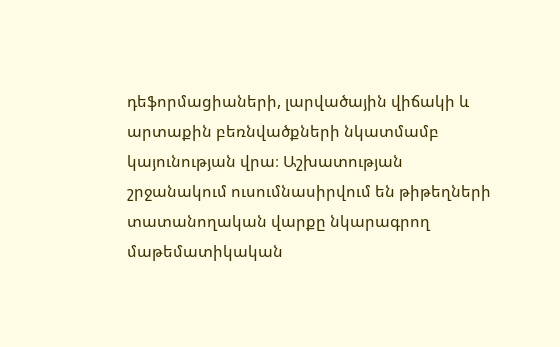դեֆորմացիաների, լարվածային վիճակի և արտաքին բեռնվածքների նկատմամբ կայունության վրա։ Աշխատության շրջանակում ուսումնասիրվում են թիթեղների տատանողական վարքը նկարագրող մաթեմատիկական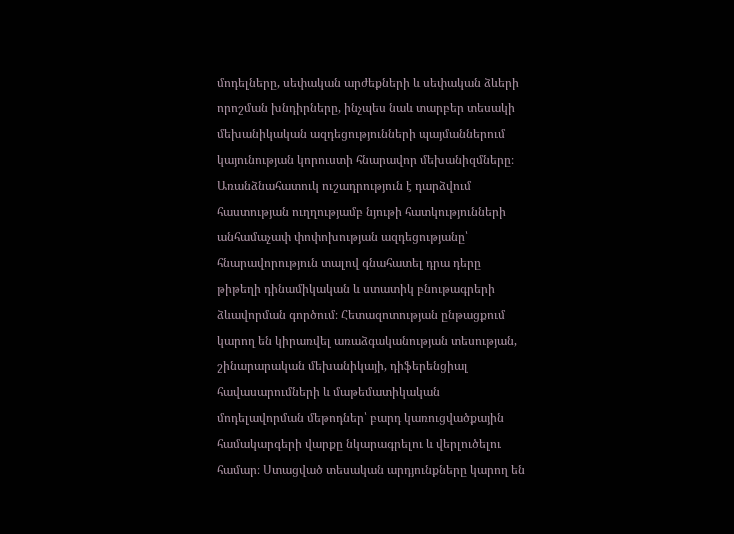մոդելները, սեփական արժեքների և սեփական ձևերի որոշման խնդիրները, ինչպես նաև տարբեր տեսակի մեխանիկական ազդեցությունների պայմաններում կայունության կորուստի հնարավոր մեխանիզմները։ Առանձնահատուկ ուշադրություն է դարձվում հաստության ուղղությամբ նյութի հատկությունների անհամաչափ փոփոխության ազդեցությանը՝ հնարավորություն տալով գնահատել դրա դերը թիթեղի դինամիկական և ստատիկ բնութագրերի ձևավորման գործում։ Հետազոտության ընթացքում կարող են կիրառվել առաձգականության տեսության, շինարարական մեխանիկայի, դիֆերենցիալ հավասարումների և մաթեմատիկական մոդելավորման մեթոդներ՝ բարդ կառուցվածքային համակարգերի վարքը նկարագրելու և վերլուծելու համար։ Ստացված տեսական արդյունքները կարող են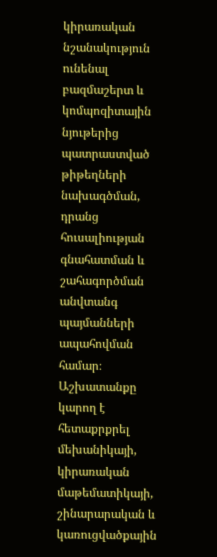կիրառական նշանակություն ունենալ բազմաշերտ և կոմպոզիտային նյութերից պատրաստված թիթեղների նախագծման, դրանց հուսալիության գնահատման և շահագործման անվտանգ պայմանների ապահովման համար։ Աշխատանքը կարող է հետաքրքրել մեխանիկայի, կիրառական մաթեմատիկայի, շինարարական և կառուցվածքային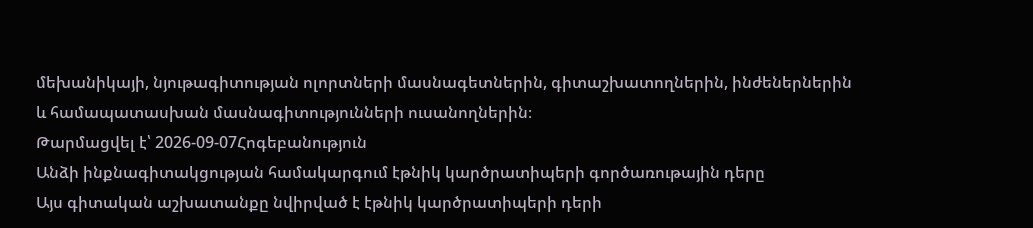մեխանիկայի, նյութագիտության ոլորտների մասնագետներին, գիտաշխատողներին, ինժեներներին և համապատասխան մասնագիտությունների ուսանողներին։
Թարմացվել է՝ 2026-09-07Հոգեբանություն
Անձի ինքնագիտակցության համակարգում էթնիկ կարծրատիպերի գործառութային դերը
Այս գիտական աշխատանքը նվիրված է էթնիկ կարծրատիպերի դերի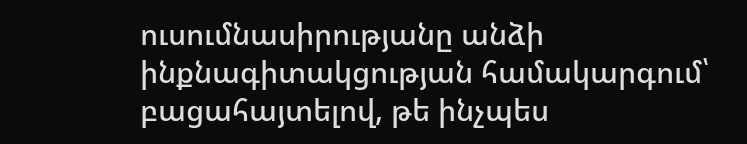ուսումնասիրությանը անձի ինքնագիտակցության համակարգում՝ բացահայտելով, թե ինչպես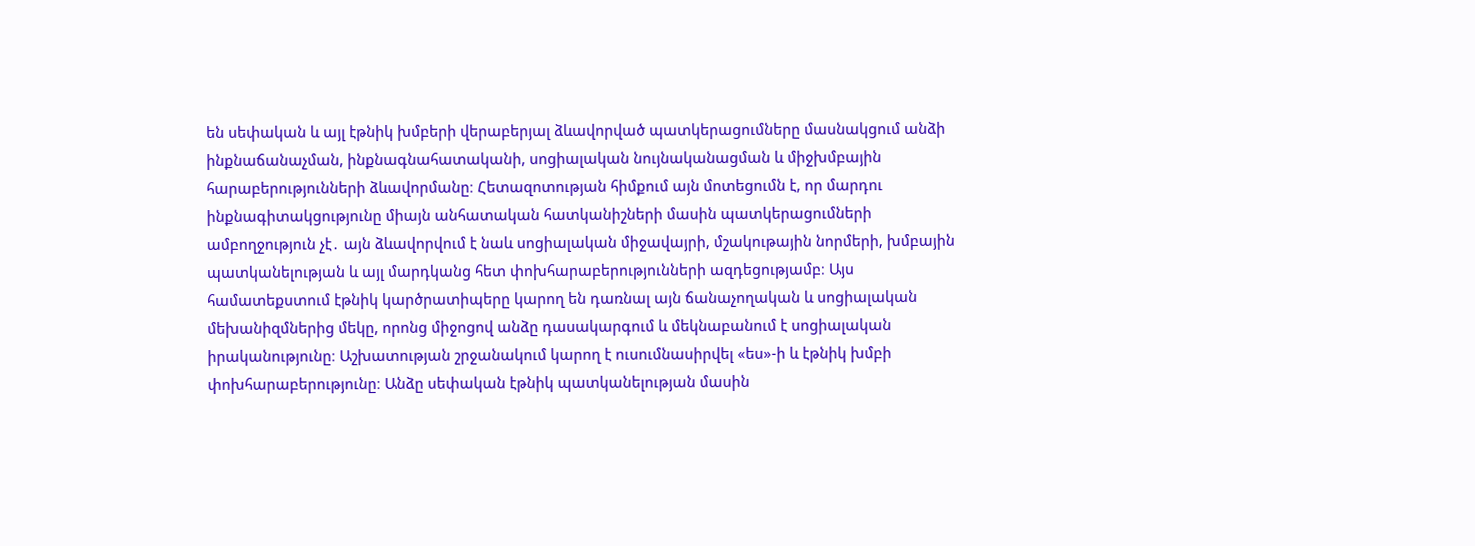են սեփական և այլ էթնիկ խմբերի վերաբերյալ ձևավորված պատկերացումները մասնակցում անձի ինքնաճանաչման, ինքնագնահատականի, սոցիալական նույնականացման և միջխմբային հարաբերությունների ձևավորմանը։ Հետազոտության հիմքում այն մոտեցումն է, որ մարդու ինքնագիտակցությունը միայն անհատական հատկանիշների մասին պատկերացումների ամբողջություն չէ․ այն ձևավորվում է նաև սոցիալական միջավայրի, մշակութային նորմերի, խմբային պատկանելության և այլ մարդկանց հետ փոխհարաբերությունների ազդեցությամբ։ Այս համատեքստում էթնիկ կարծրատիպերը կարող են դառնալ այն ճանաչողական և սոցիալական մեխանիզմներից մեկը, որոնց միջոցով անձը դասակարգում և մեկնաբանում է սոցիալական իրականությունը։ Աշխատության շրջանակում կարող է ուսումնասիրվել «ես»-ի և էթնիկ խմբի փոխհարաբերությունը։ Անձը սեփական էթնիկ պատկանելության մասին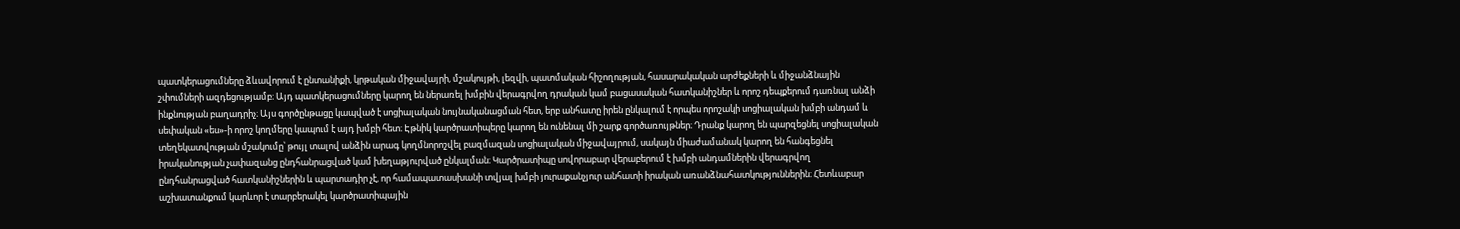պատկերացումները ձևավորում է ընտանիքի, կրթական միջավայրի, մշակույթի, լեզվի, պատմական հիշողության, հասարակական արժեքների և միջանձնային շփումների ազդեցությամբ։ Այդ պատկերացումները կարող են ներառել խմբին վերագրվող դրական կամ բացասական հատկանիշներ և որոշ դեպքերում դառնալ անձի ինքնության բաղադրիչ։ Այս գործընթացը կապված է սոցիալական նույնականացման հետ, երբ անհատը իրեն ընկալում է որպես որոշակի սոցիալական խմբի անդամ և սեփական «ես»-ի որոշ կողմերը կապում է այդ խմբի հետ։ Էթնիկ կարծրատիպերը կարող են ունենալ մի շարք գործառույթներ։ Դրանք կարող են պարզեցնել սոցիալական տեղեկատվության մշակումը՝ թույլ տալով անձին արագ կողմնորոշվել բազմազան սոցիալական միջավայրում, սակայն միաժամանակ կարող են հանգեցնել իրականության չափազանց ընդհանրացված կամ խեղաթյուրված ընկալման։ Կարծրատիպը սովորաբար վերաբերում է խմբի անդամներին վերագրվող ընդհանրացված հատկանիշներին և պարտադիր չէ, որ համապատասխանի տվյալ խմբի յուրաքանչյուր անհատի իրական առանձնահատկություններին։ Հետևաբար աշխատանքում կարևոր է տարբերակել կարծրատիպային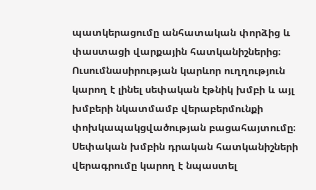պատկերացումը անհատական փորձից և փաստացի վարքային հատկանիշներից։ Ուսումնասիրության կարևոր ուղղություն կարող է լինել սեփական էթնիկ խմբի և այլ խմբերի նկատմամբ վերաբերմունքի փոխկապակցվածության բացահայտումը։ Սեփական խմբին դրական հատկանիշների վերագրումը կարող է նպաստել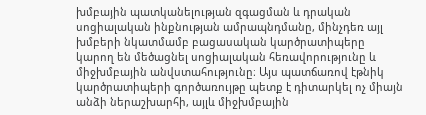խմբային պատկանելության զգացման և դրական սոցիալական ինքնության ամրապնդմանը, մինչդեռ այլ խմբերի նկատմամբ բացասական կարծրատիպերը կարող են մեծացնել սոցիալական հեռավորությունը և միջխմբային անվստահությունը։ Այս պատճառով էթնիկ կարծրատիպերի գործառույթը պետք է դիտարկել ոչ միայն անձի ներաշխարհի, այլև միջխմբային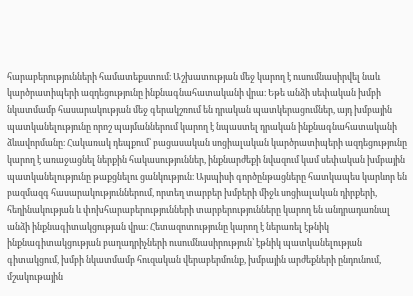հարաբերությունների համատեքստում։ Աշխատության մեջ կարող է ուսումնասիրվել նաև կարծրատիպերի ազդեցությունը ինքնագնահատականի վրա։ Եթե անձի սեփական խմբի նկատմամբ հասարակության մեջ գերակշռում են դրական պատկերացումներ, այդ խմբային պատկանելությունը որոշ պայմաններում կարող է նպաստել դրական ինքնագնահատականի ձևավորմանը։ Հակառակ դեպքում՝ բացասական սոցիալական կարծրատիպերի ազդեցությունը կարող է առաջացնել ներքին հակասություններ, ինքնարժեքի նվազում կամ սեփական խմբային պատկանելությունը թաքցնելու ցանկություն։ Այսպիսի գործընթացները հատկապես կարևոր են բազմազգ հասարակություններում, որտեղ տարբեր խմբերի միջև սոցիալական դիրքերի, հեղինակության և փոխհարաբերությունների տարբերությունները կարող են անդրադառնալ անձի ինքնագիտակցության վրա։ Հետազոտությունը կարող է ներառել էթնիկ ինքնագիտակցության բաղադրիչների ուսումնասիրություն՝ էթնիկ պատկանելության գիտակցում, խմբի նկատմամբ հուզական վերաբերմունք, խմբային արժեքների ընդունում, մշակութային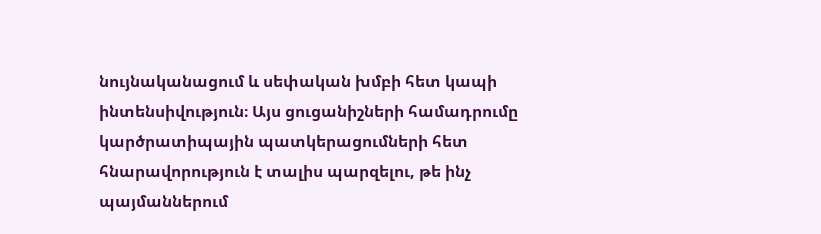նույնականացում և սեփական խմբի հետ կապի ինտենսիվություն։ Այս ցուցանիշների համադրումը կարծրատիպային պատկերացումների հետ հնարավորություն է տալիս պարզելու, թե ինչ պայմաններում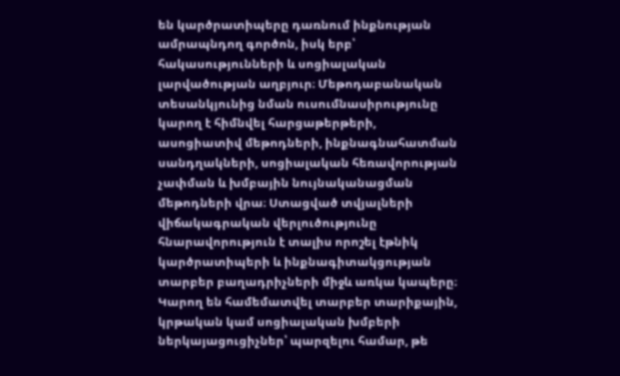են կարծրատիպերը դառնում ինքնության ամրապնդող գործոն, իսկ երբ՝ հակասությունների և սոցիալական լարվածության աղբյուր։ Մեթոդաբանական տեսանկյունից նման ուսումնասիրությունը կարող է հիմնվել հարցաթերթերի, ասոցիատիվ մեթոդների, ինքնագնահատման սանդղակների, սոցիալական հեռավորության չափման և խմբային նույնականացման մեթոդների վրա։ Ստացված տվյալների վիճակագրական վերլուծությունը հնարավորություն է տալիս որոշել էթնիկ կարծրատիպերի և ինքնագիտակցության տարբեր բաղադրիչների միջև առկա կապերը։ Կարող են համեմատվել տարբեր տարիքային, կրթական կամ սոցիալական խմբերի ներկայացուցիչներ՝ պարզելու համար, թե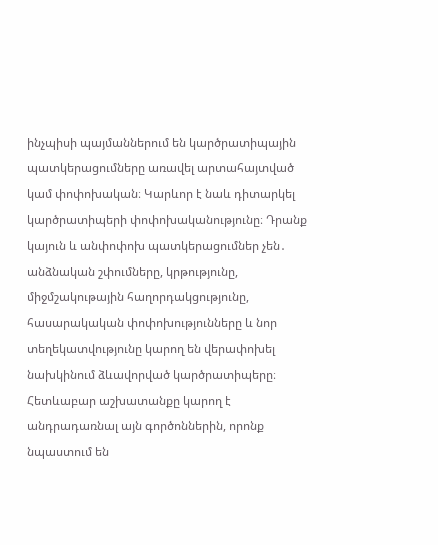ինչպիսի պայմաններում են կարծրատիպային պատկերացումները առավել արտահայտված կամ փոփոխական։ Կարևոր է նաև դիտարկել կարծրատիպերի փոփոխականությունը։ Դրանք կայուն և անփոփոխ պատկերացումներ չեն․ անձնական շփումները, կրթությունը, միջմշակութային հաղորդակցությունը, հասարակական փոփոխությունները և նոր տեղեկատվությունը կարող են վերափոխել նախկինում ձևավորված կարծրատիպերը։ Հետևաբար աշխատանքը կարող է անդրադառնալ այն գործոններին, որոնք նպաստում են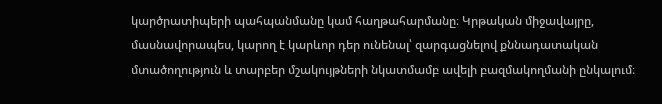կարծրատիպերի պահպանմանը կամ հաղթահարմանը։ Կրթական միջավայրը, մասնավորապես, կարող է կարևոր դեր ունենալ՝ զարգացնելով քննադատական մտածողություն և տարբեր մշակույթների նկատմամբ ավելի բազմակողմանի ընկալում։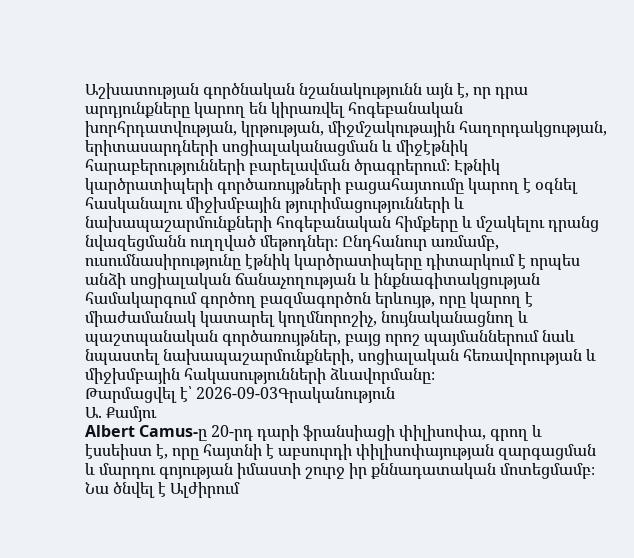Աշխատության գործնական նշանակությունն այն է, որ դրա արդյունքները կարող են կիրառվել հոգեբանական խորհրդատվության, կրթության, միջմշակութային հաղորդակցության, երիտասարդների սոցիալականացման և միջէթնիկ հարաբերությունների բարելավման ծրագրերում։ Էթնիկ կարծրատիպերի գործառույթների բացահայտումը կարող է օգնել հասկանալու միջխմբային թյուրիմացությունների և նախապաշարմունքների հոգեբանական հիմքերը և մշակելու դրանց նվազեցմանն ուղղված մեթոդներ։ Ընդհանուր առմամբ, ուսումնասիրությունը էթնիկ կարծրատիպերը դիտարկում է որպես անձի սոցիալական ճանաչողության և ինքնագիտակցության համակարգում գործող բազմագործոն երևույթ, որը կարող է միաժամանակ կատարել կողմնորոշիչ, նույնականացնող և պաշտպանական գործառույթներ, բայց որոշ պայմաններում նաև նպաստել նախապաշարմունքների, սոցիալական հեռավորության և միջխմբային հակասությունների ձևավորմանը։
Թարմացվել է՝ 2026-09-03Գրականություն
Ա. Քամյու
Albert Camus-ը 20-րդ դարի ֆրանսիացի փիլիսոփա, գրող և էսսեիստ է, որը հայտնի է աբսուրդի փիլիսոփայության զարգացման և մարդու գոյության իմաստի շուրջ իր քննադատական մոտեցմամբ։ Նա ծնվել է Ալժիրում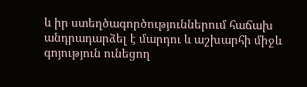և իր ստեղծագործություններում հաճախ անդրադարձել է մարդու և աշխարհի միջև գոյություն ունեցող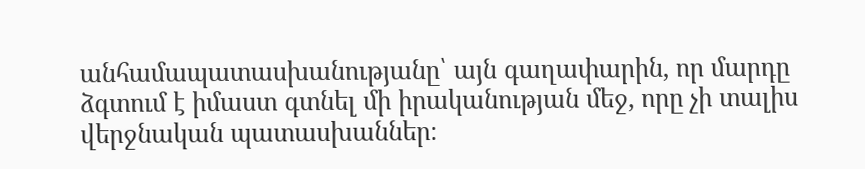անհամապատասխանությանը՝ այն գաղափարին, որ մարդը ձգտում է իմաստ գտնել մի իրականության մեջ, որը չի տալիս վերջնական պատասխաններ։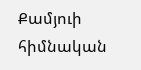Քամյուի հիմնական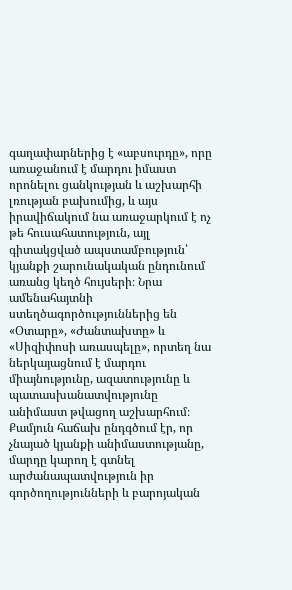գաղափարներից է «աբսուրդը», որը առաջանում է մարդու իմաստ որոնելու ցանկության և աշխարհի լռության բախումից, և այս իրավիճակում նա առաջարկում է ոչ թե հուսահատություն, այլ գիտակցված ապստամբություն՝ կյանքի շարունակական ընդունում առանց կեղծ հույսերի։ Նրա ամենահայտնի ստեղծագործություններից են «Օտարը», «Ժանտախտը» և «Սիզիփոսի առասպելը», որտեղ նա ներկայացնում է մարդու միայնությունը, ազատությունը և պատասխանատվությունը անիմաստ թվացող աշխարհում։ Քամյուն հաճախ ընդգծում էր, որ չնայած կյանքի անիմաստությանը, մարդը կարող է գտնել արժանապատվություն իր գործողությունների և բարոյական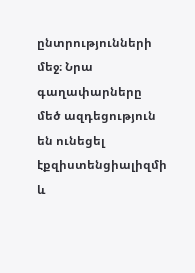ընտրությունների մեջ։ Նրա գաղափարները մեծ ազդեցություն են ունեցել էքզիստենցիալիզմի և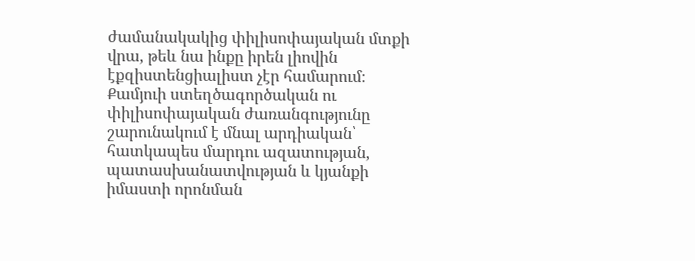ժամանակակից փիլիսոփայական մտքի վրա, թեև նա ինքը իրեն լիովին էքզիստենցիալիստ չէր համարում։ Քամյուի ստեղծագործական ու փիլիսոփայական ժառանգությունը շարունակում է մնալ արդիական՝ հատկապես մարդու ազատության, պատասխանատվության և կյանքի իմաստի որոնման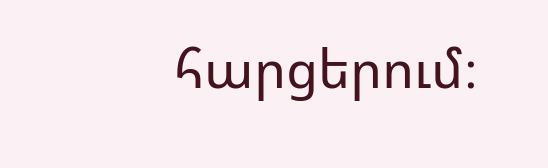հարցերում։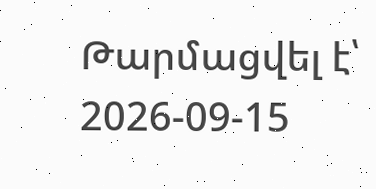Թարմացվել է՝ 2026-09-15